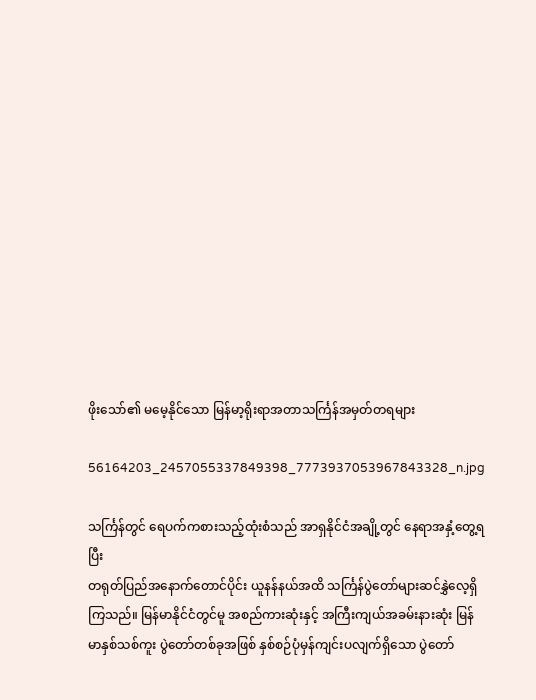ဖိုးသော်၏ မမေ့နိုင်သော မြန်မာ့ရိုးရာအတာသင်္ကြန်အမှတ်တရများ

56164203_2457055337849398_7773937053967843328_n.jpg

သင်္ကြန်တွင် ရေပက်ကစားသည့်ထုံးစံသည် အာရှနိုင်ငံအချို့တွင် နေရာအနှံ့တွေ့ရပြီး
တရုတ်ပြည်အနောက်တောင်ပိုင်း ယူနန်နယ်အထိ သင်္ကြန်ပွဲတော်များဆင်နွှဲလေ့ရှိကြသည်။ မြန်မာနိုင်ငံတွင်မူ အစည်ကားဆုံးနှင့် အကြီးကျယ်အခမ်းနားဆုံး မြန်မာနှစ်သစ်ကူး ပွဲတော်တစ်ခုအဖြစ် နှစ်စဉ်ပုံမှန်ကျင်းပလျက်ရှိသော ပွဲတော်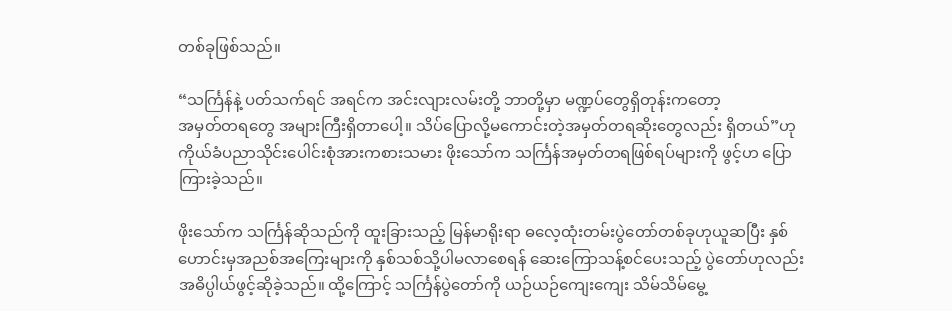တစ်ခုဖြစ်သည်။

“သင်္ကြန်နဲ့ ပတ်သက်ရင် အရင်က အင်းလျားလမ်းတို့ ဘာတို့မှာ မဏ္ဍပ်တွေရှိတုန်းကတော့
အမှတ်တရတွေ အများကြီးရှိတာပေါ့။ သိပ်ပြောလို့မကောင်းတဲ့အမှတ်တရဆိုးတွေလည်း ရှိတယ်”ဟု ကိုယ်ခံပညာသိုင်းပေါင်းစုံအားကစားသမား ဖိုးသော်က သင်္ကြန်အမှတ်တရဖြစ်ရပ်များကို ဖွင့်ဟ ပြောကြားခဲ့သည်။

ဖိုးသော်က သင်္ကြန်ဆိုသည်ကို ထူးခြားသည့် မြန်မာရိုးရာ ဓလေ့ထုံးတမ်းပွဲတော်တစ်ခုဟုယူဆပြီး နှစ်ဟောင်းမှအညစ်အကြေးများကို နှစ်သစ်သို့ပါမလာစေရန် ဆေးကြောသန့်စင်ပေးသည့် ပွဲတော်ဟုလည်း အဓိပ္ပါယ်ဖွင့်ဆိုခဲ့သည်။ ထို့ကြောင့် သင်္ကြန်ပွဲတော်ကို ယဉ်ယဉ်ကျေးကျေး သိမ်သိမ်မွေ့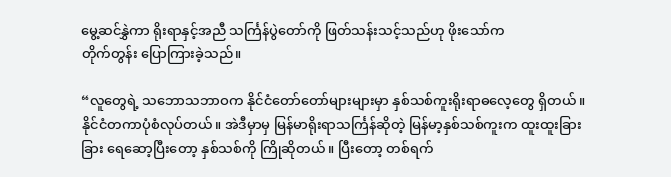မွေ့ဆင်နွှဲကာ ရိုးရာနှင့်အညီ သင်္ကြန်ပွဲတော်ကို ဖြတ်သန်းသင့်သည်ဟု ဖိုးသော်က
တိုက်တွန်း ပြောကြားခဲ့သည်။

“လူတွေရဲ့ သဘောသဘာဝက နိုင်ငံတော်တော်များများမှာ နှစ်သစ်ကူးရိုးရာဓလေ့တွေ ရှိတယ်။ နိုင်ငံတကာပုံစံလုပ်တယ်။ အဲဒီမှာမှ မြန်မာရိုးရာသင်္ကြန်ဆိုတဲ့ မြန်မာ့နှစ်သစ်ကူးက ထူးထူးခြားခြား ရေဆော့ပြီးတော့ နှစ်သစ်ကို ကြိုဆိုတယ်။ ပြီးတော့ တစ်ရက်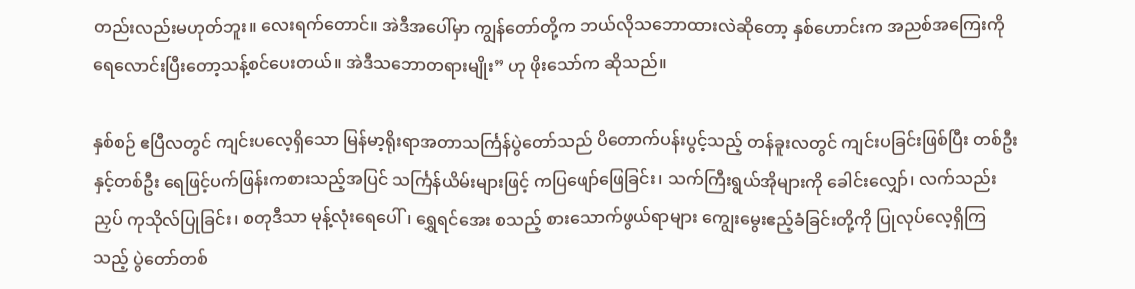တည်းလည်းမဟုတ်ဘူး။ လေးရက်တောင်။ အဲဒီအပေါ်မှာ ကျွန်တော်တို့က ဘယ်လိုသဘောထားလဲဆိုတော့ နှစ်ဟောင်းက အညစ်အကြေးကို ရေလောင်းပြီးတော့သန့်စင်ပေးတယ်။ အဲဒီသဘောတရားမျိုး” ဟု ဖိုးသော်က ဆိုသည်။

နှစ်စဉ် ဧပြီလတွင် ကျင်းပလေ့ရှိသော မြန်မာ့ရိုးရာအတာသင်္ကြန်ပွဲတော်သည် ပိတောက်ပန်းပွင့်သည့် တန်ခူးလတွင် ကျင်းပခြင်းဖြစ်ပြီး တစ်ဦးနှင့်တစ်ဦး ရေဖြင့်ပက်ဖြန်းကစားသည့်အပြင် သင်္ကြန်ယိမ်းများဖြင့် ကပြဖျော်ဖြေခြင်း၊ သက်ကြီးရွယ်အိုများကို ခေါင်းလျှော်၊ လက်သည်းညှပ် ကုသိုလ်ပြုခြင်း၊ စတုဒီသာ မုန့်လုံးရေပေါ်၊ ရွှေရင်အေး စသည့် စားသောက်ဖွယ်ရာများ ကျွေးမွေးဧည့်ခံခြင်းတို့ကို ပြုလုပ်လေ့ရှိကြသည့် ပွဲတော်တစ်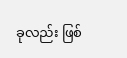ခုလည်း ဖြစ်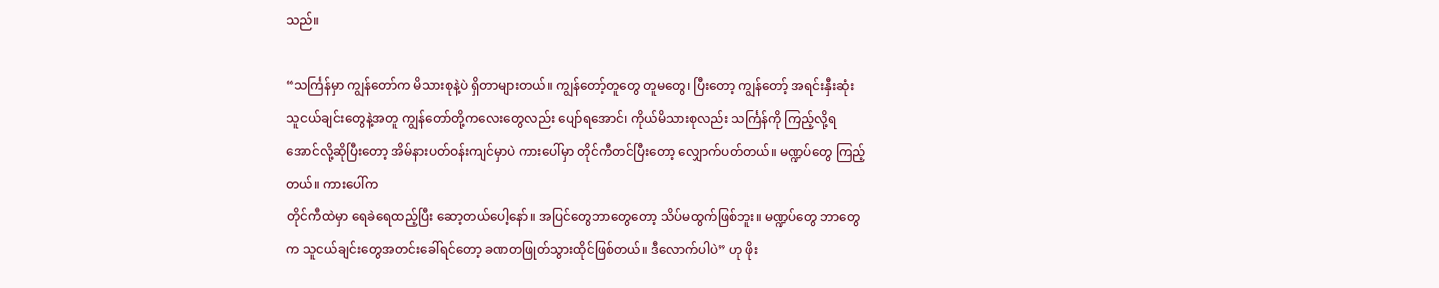သည်။

“သင်္ကြန်မှာ ကျွန်တော်က မိသားစုနဲ့ပဲ ရှိတာများတယ်။ ကျွန်တော့်တူတွေ တူမတွေ၊ ပြီးတော့ ကျွန်တော့် အရင်းနှီးဆုံးသူငယ်ချင်းတွေနဲ့အတူ ကျွန်တော်တို့ကလေးတွေလည်း ပျော်ရအောင်၊ ကိုယ်မိသားစုလည်း သင်္ကြန်ကို ကြည့်လို့ရအောင်လို့ဆိုပြီးတော့ အိမ်နားပတ်ဝန်းကျင်မှာပဲ ကားပေါ်မှာ တိုင်ကီတင်ပြီးတော့ လျှောက်ပတ်တယ်။ မဏ္ဍပ်တွေ ကြည့်တယ်။ ကားပေါ်က
တိုင်ကီထဲမှာ ရေခဲရေထည့်ပြီး ဆော့တယ်ပေါ့နော်။ အပြင်တွေဘာတွေတော့ သိပ်မထွက်ဖြစ်ဘူး။ မဏ္ဍပ်တွေ ဘာတွေက သူငယ်ချင်းတွေအတင်းခေါ်ရင်တော့ ခဏတဖြုတ်သွားထိုင်ဖြစ်တယ်။ ဒီလောက်ပါပဲ” ဟု ဖိုး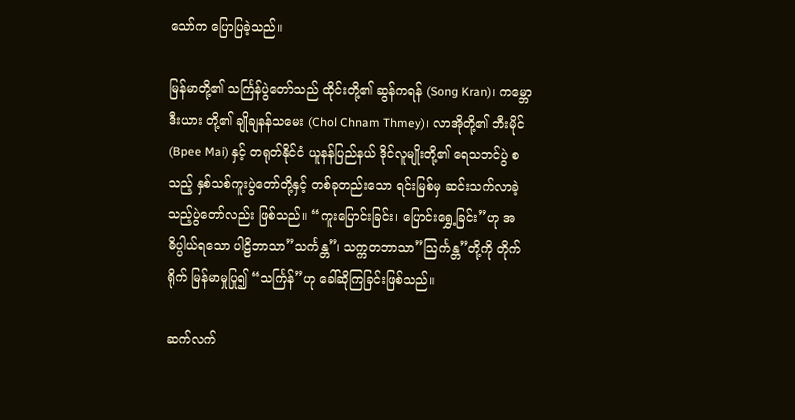သော်က ပြောပြခဲ့သည်။

မြန်မာတို့၏ သင်္ကြန်ပွဲတော်သည် ထိုင်းတို့၏ ဆွန်ကရန် (Song Kran)၊ ကမ္ဘောဒီးယား တို့၏ ချိုချနန်သမေး (Chol Chnam Thmey)၊ လာအိုတို့၏ ဘီးမိုင် (Bpee Mai) နှင့် တရုတ်နိုင်ငံ ယူနန်ပြည်နယ် ဒိုင်လူမျိုးတို့၏ ရေသဘင်ပွဲ စသည့် နှစ်သစ်ကူးပွဲတော်တို့နှင့် တစ်ခုတည်းသော ရင်းမြစ်မှ ဆင်းသက်လာခဲ့သည့်ပွဲတော်လည်း ဖြစ်သည်။ “ကူးပြောင်းခြင်း၊ ပြောင်းရွှေ့ခြင်း”ဟု အဓိပ္ပါယ်ရသော ပါဠိဘာသာ”သင်္ကန္တ”၊ သက္ကတဘာသာ”သြင်္ကန္တ”တို့ကို တိုက်ရိုက် မြန်မာမှုပြု၍ “သင်္ကြန်”ဟု ခေါ်ဆိုကြခြင်းဖြစ်သည်။

ဆက်လက်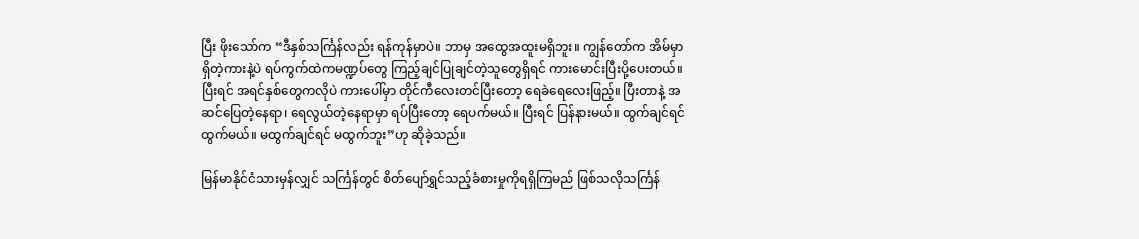ပြီး ဖိုးသော်က “ဒီနှစ်သင်္ကြန်လည်း ရန်ကုန်မှာပဲ။ ဘာမှ အထွေအထူးမရှိဘူး။ ကျွန်တော်က အိမ်မှာရှိတဲ့ကားနဲ့ပဲ ရပ်ကွက်ထဲကမဏ္ဍပ်တွေ ကြည့်ချင်ပြုချင်တဲ့သူတွေရှိရင် ကားမောင်းပြီးပို့ပေးတယ်။ ပြီးရင် အရင်နှစ်တွေကလိုပဲ ကားပေါ်မှာ တိုင်ကီလေးတင်ပြီးတော့ ရေခဲရေလေးဖြည့်။ ပြီးတာနဲ့ အဆင်ပြေတဲ့နေရာ၊ ရေလွယ်တဲ့နေရာမှာ ရပ်ပြီးတော့ ရေပက်မယ်။ ပြီးရင် ပြန်နားမယ်။ ထွက်ချင်ရင် ထွက်မယ်။ မထွက်ချင်ရင် မထွက်ဘူး”ဟု ဆိုခဲ့သည်။

မြန်မာနိုင်ငံသားမှန်လျှင် သင်္ကြန်တွင် စိတ်ပျော်ရွှင်သည့်ခံစားမှုကိုရရှိကြမည် ဖြစ်သလိုသင်္ကြန်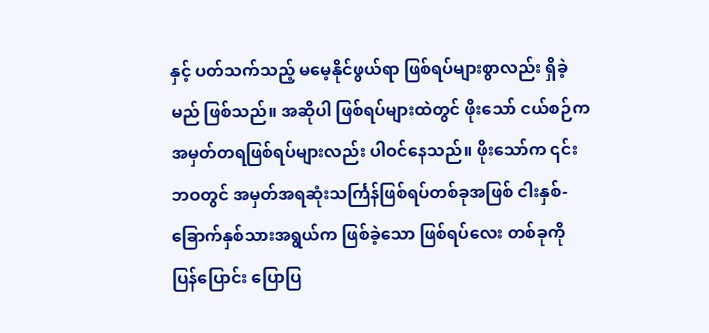နှင့် ပတ်သက်သည့် မမေ့နိုင်ဖွယ်ရာ ဖြစ်ရပ်များစွာလည်း ရှိခဲ့မည် ဖြစ်သည်။ အဆိုပါ ဖြစ်ရပ်များထဲတွင် ဖိုးသော် ငယ်စဉ်ကအမှတ်တရဖြစ်ရပ်များလည်း ပါဝင်နေသည်။ ဖိုးသော်က ၎င်းဘဝတွင် အမှတ်အရဆုံးသင်္ကြန်ဖြစ်ရပ်တစ်ခုအဖြစ် ငါးနှစ်-ခြောက်နှစ်သားအရွယ်က ဖြစ်ခဲ့သော ဖြစ်ရပ်လေး တစ်ခုကို ပြန်ပြောင်း ပြောပြ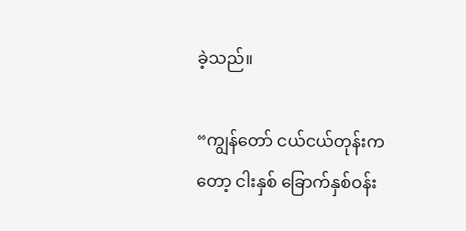ခဲ့သည်။

“ကျွန်တော် ငယ်ငယ်တုန်းကတော့ ငါးနှစ် ခြောက်နှစ်ဝန်း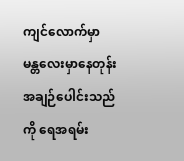ကျင်လောက်မှာ မန္တလေးမှာနေတုန်း အချဉ်ပေါင်းသည်ကို ရေအရမ်း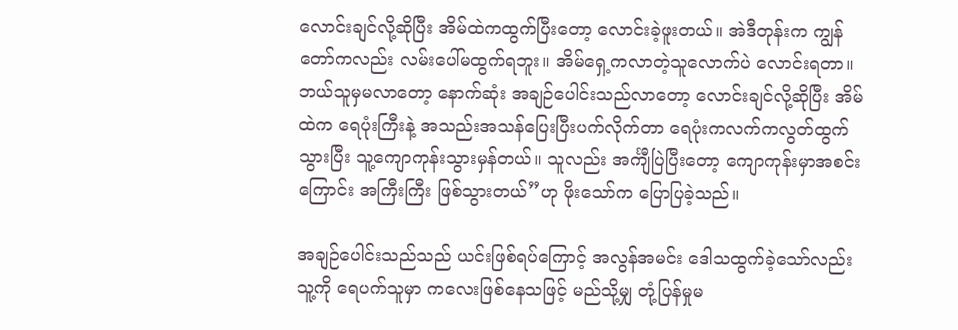လောင်းချင်လို့ဆိုပြီး အိမ်ထဲကထွက်ပြီးတော့ လောင်းခဲ့ဖူးတယ်။ အဲဒီတုန်းက ကျွန်တော်ကလည်း လမ်းပေါ်မထွက်ရဘူး။ အိမ်ရှေ့ကလာတဲ့သူလောက်ပဲ လောင်းရတာ။ ဘယ်သူမှမလာတော့ နောက်ဆုံး အချဉ်ပေါင်းသည်လာတော့ လောင်းချင်လို့ဆိုပြီး အိမ်ထဲက ရေပုံးကြီးနဲ့ အသည်းအသန်ပြေးပြီးပက်လိုက်တာ ရေပုံးကလက်ကလွတ်ထွက်သွားပြီး သူ့ကျောကုန်းသွားမှန်တယ်။ သူလည်း အင်္ကျီပြဲပြီးတော့ ကျောကုန်းမှာအစင်းကြောင်း အကြီးကြီး ဖြစ်သွားတယ်”ဟု ဖိုးသော်က ပြောပြခဲ့သည်။

အချဉ်ပေါင်းသည်သည် ယင်းဖြစ်ရပ်ကြောင့် အလွန်အမင်း ဒေါသထွက်ခဲ့သော်လည်း သူ့ကို ရေပက်သူမှာ ကလေးဖြစ်နေသဖြင့် မည်သို့မျှ တုံ့ပြန်မှုမ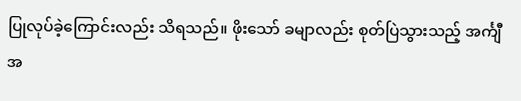ပြုလုပ်ခဲ့ကြောင်းလည်း သိရသည်။ ဖိုးသော် ခမျာလည်း စုတ်ပြဲသွားသည့် အင်္ကျီအ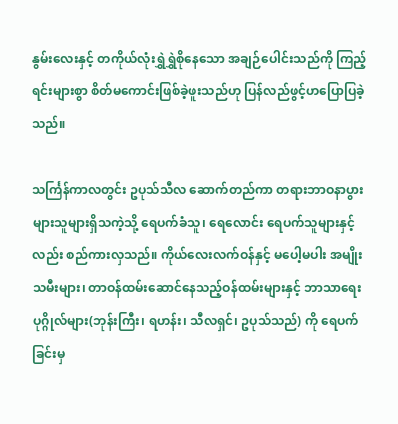နွမ်းလေးနှင့် တကိုယ်လုံးရွှဲရွှဲစိုနေသော အချဉ်ပေါင်းသည်ကို ကြည့်ရင်းများစွာ စိတ်မကောင်းဖြစ်ခဲ့ဖူးသည်ဟု ပြန်လည်ဖွင့်ဟပြောပြခဲ့သည်။

သင်္ကြန်ကာလတွင်း ဥပုသ်သီလ ဆောက်တည်ကာ တရားဘာဝနာပွားများသူများရှိသကဲ့သို့ ရေပက်ခံသူ၊ ရေလောင်း ရေပက်သူများနှင့်လည်း စည်ကားလှသည်။ ကိုယ်လေးလက်ဝန်နှင့် မပေါ့မပါး အမျိုးသမီးများ၊ တာဝန်ထမ်းဆောင်နေသည့်ဝန်ထမ်းများနှင့် ဘာသာရေး ပုဂ္ဂိုလ်များ(ဘုန်းကြီး၊ ရဟန်း၊ သီလရှင်၊ ဥပုသ်သည်) ကို ရေပက်ခြင်းမှ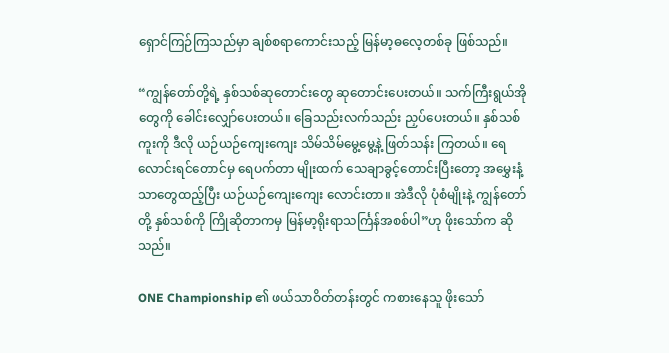ရှောင်ကြဉ်ကြသည်မှာ ချစ်စရာကောင်းသည့် မြန်မာ့ဓလေ့တစ်ခု ဖြစ်သည်။

“ကျွန်တော်တို့ရဲ့ နှစ်သစ်ဆုတောင်းတွေ ဆုတောင်းပေးတယ်။ သက်ကြီးရွယ်အိုတွေကို ခေါင်းလျှော်ပေးတယ်။ ခြေသည်းလက်သည်း ညှပ်ပေးတယ်။ နှစ်သစ်ကူးကို ဒီလို ယဉ်ယဉ်ကျေးကျေး သိမ်သိမ်မွေ့မွေ့နဲ့ ဖြတ်သန်း ကြတယ်။ ရေလောင်းရင်တောင်မှ ရေပက်တာ မျိုးထက် သေချာခွင့်တောင်းပြီးတော့ အမွှေးနံ့သာတွေထည့်ပြီး ယဉ်ယဉ်ကျေးကျေး လောင်းတာ။ အဲဒီလို ပုံစံမျိုးနဲ့ ကျွန်တော်တို့ နှစ်သစ်ကို ကြိုဆိုတာကမှ မြန်မာ့ရိုးရာသင်္ကြန်အစစ်ပါ”ဟု ဖိုးသော်က ဆိုသည်။

ONE Championship ၏ ဖယ်သာဝိတ်တန်းတွင် ကစားနေသူ ဖိုးသော်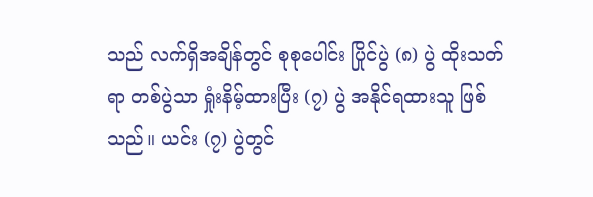သည် လက်ရှိအချိန်တွင် စုစုပေါင်း ပြိုင်ပွဲ (၈) ပွဲ ထိုးသတ်ရာ တစ်ပွဲသာ ရှုံးနိမ့်ထားပြီး (၇) ပွဲ အနိုင်ရထားသူ ဖြစ်သည်။ ယင်း (၇) ပွဲတွင်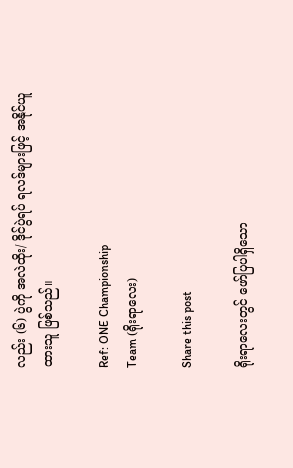လည်း (၆) ပွဲကို အလဲထိုး/ ဒိုင်ပွဲရပ် ရလဒ်များဖြင့် အနိုင်ယူထားသူ ဖြစ်သည်။

Ref: ONE Championship
Team (ရိုးရာလေး)

Share this post

ရိုးရာလေးတွင် ဖော်ပြပါရှိသော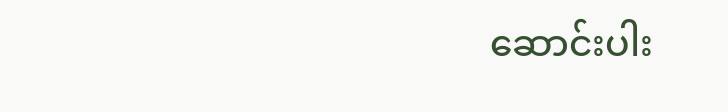ဆောင်းပါး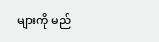များကို မည်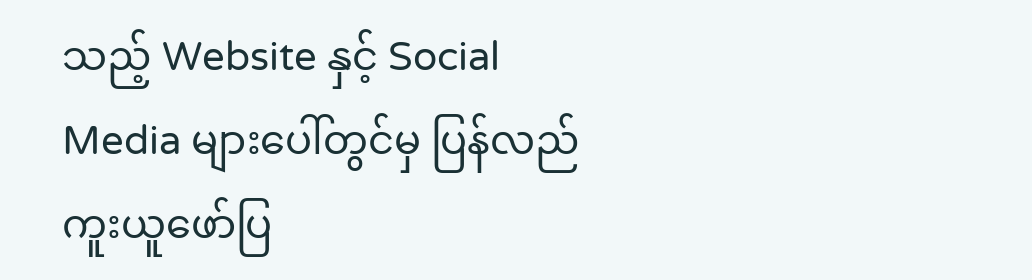သည့် Website နှင့် Social Media များပေါ်တွင်မှ ပြန်လည်ကူးယူဖော်ပြ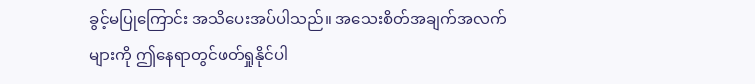ခွင့်မပြုကြောင်း အသိပေးအပ်ပါသည်။ အသေးစိတ်အချက်အလက်များကို ဤနေရာတွင်ဖတ်ရှုနိုင်ပါ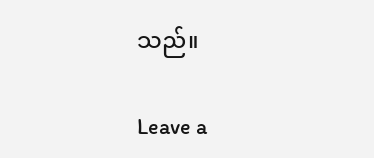သည်။

Leave a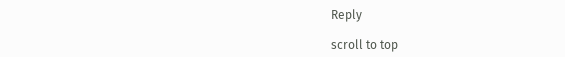Reply

scroll to top